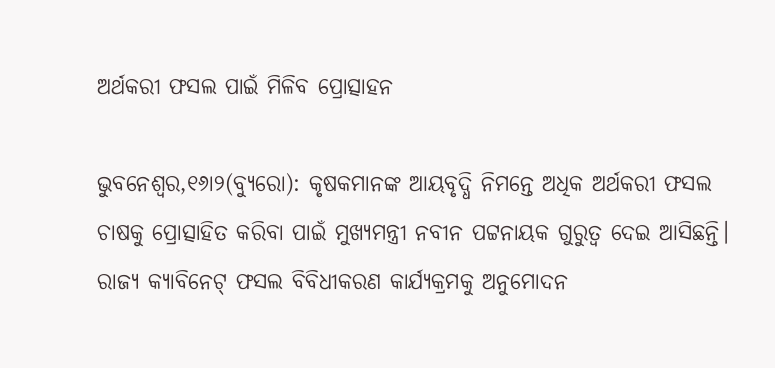ଅର୍ଥକରୀ ଫସଲ ପାଇଁ ମିଳିବ ପ୍ରୋତ୍ସାହନ

ଭୁବନେଶ୍ୱର,୧୬ା୨(ବ୍ୟୁରୋ): କୃଷକମାନଙ୍କ ଆୟବୃଦ୍ଧି ନିମନ୍ତେ ଅଧିକ ଅର୍ଥକରୀ ଫସଲ ଚାଷକୁ ପ୍ରୋତ୍ସାହିତ କରିବା ପାଇଁ ମୁଖ୍ୟମନ୍ତ୍ରୀ ନବୀନ ପଟ୍ଟନାୟକ ଗୁରୁତ୍ୱ ଦେଇ ଆସିଛନ୍ତି। ରାଜ୍ୟ କ୍ୟାବିନେଟ୍‌ ଫସଲ ବିବିଧୀକରଣ କାର୍ଯ୍ୟକ୍ରମକୁ ଅନୁମୋଦନ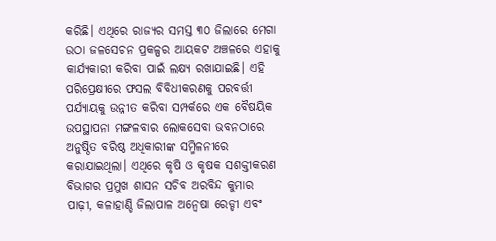କରିଛି। ଏଥିରେ ରାଜ୍ୟର ସମସ୍ତ ୩୦ ଜିଲାରେ ମେଗା ଉଠା ଜଳସେଚନ ପ୍ରକଳ୍ପର ଆୟକଟ ଅଞ୍ଚଳରେ ଏହାକୁ କାର୍ଯ୍ୟକାରୀ କରିବା ପାଇଁ ଲକ୍ଷ୍ୟ ରଖାଯାଇଛି। ଏହି ପରିପ୍ରେକ୍ଷୀରେ ଫସଲ ବିବିଧୀକରଣକୁ ପରବର୍ତ୍ତୀ ପର୍ଯ୍ୟାୟକୁ ଉନ୍ନୀତ କରିବା ସମ୍ପର୍କରେ ଏକ ବୈଷୟିକ ଉପସ୍ଥାପନା ମଙ୍ଗଳବାର ଲୋକସେବା ଭବନଠାରେ ଅନୁଷ୍ଠିତ ବରିଷ୍ଠ ଅଧିକାରୀଙ୍କ ସମ୍ମିଳନୀରେ କରାଯାଇଥିଲା। ଏଥିରେ କୃଷି ଓ କୃଷକ ସଶକ୍ତୀକରଣ ବିଭାଗର ପ୍ରମୁଖ ଶାସନ ସଚିବ ଅରବିନ୍ଦ କୁମାର ପାଢ଼ୀ, କଳାହାଣ୍ଡି ଜିଲାପାଳ ଅନ୍ବେଷା ରେଡ୍ଡୀ ଏବଂ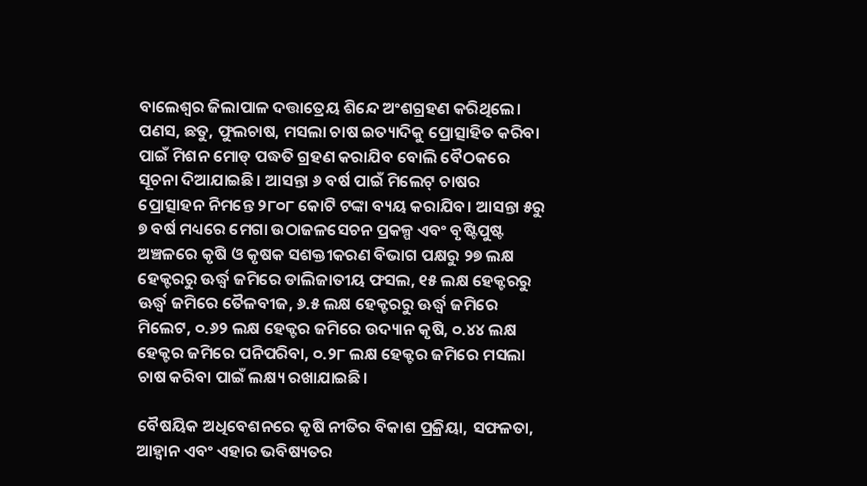ବାଲେଶ୍ୱର ଜିଲାପାଳ ଦତ୍ତାତ୍ରେୟ ଶିନ୍ଦେ ଅଂଶଗ୍ରହଣ କରିଥିଲେ। ପଣସ, ଛତୁ, ଫୁଲଚାଷ, ମସଲା ଚାଷ ଇତ୍ୟାଦିକୁ ପ୍ରୋତ୍ସାହିତ କରିବା ପାଇଁ ମିଶନ ମୋଡ୍‌ ପଦ୍ଧତି ଗ୍ରହଣ କରାଯିବ ବୋଲି ବୈଠକରେ ସୂଚନା ଦିଆଯାଇଛି। ଆସନ୍ତା ୬ ବର୍ଷ ପାଇଁ ମିଲେଟ୍‌ ଚାଷର ପ୍ରୋତ୍ସାହନ ନିମନ୍ତେ ୨୮୦୮ କୋଟି ଟଙ୍କା ବ୍ୟୟ କରାଯିବ। ଆସନ୍ତା ୫ରୁ ୭ ବର୍ଷ ମଧ୍ୟରେ ମେଗା ଉଠାଜଳସେଚନ ପ୍ରକଳ୍ପ ଏବଂ ବୃଷ୍ଟିପୁଷ୍ଟ ଅଞ୍ଚଳରେ କୃଷି ଓ କୃଷକ ସଶକ୍ତୀକରଣ ବିଭାଗ ପକ୍ଷରୁ ୨୭ ଲକ୍ଷ ହେକ୍ଟରରୁ ଊର୍ଦ୍ଧ୍ୱ ଜମିରେ ଡାଲିଜାତୀୟ ଫସଲ, ୧୫ ଲକ୍ଷ ହେକ୍ଟରରୁ ଊର୍ଦ୍ଧ୍ୱ ଜମିରେ ତୈଳବୀଜ, ୬.୫ ଲକ୍ଷ ହେକ୍ଟରରୁ ଊର୍ଦ୍ଧ୍ୱ ଜମିରେ ମିଲେଟ, ୦.୬୨ ଲକ୍ଷ ହେକ୍ଟର ଜମିରେ ଉଦ୍ୟାନ କୃଷି, ୦.୪୪ ଲକ୍ଷ ହେକ୍ଟର ଜମିରେ ପନିପରିବା, ୦.୨୮ ଲକ୍ଷ ହେକ୍ଟର ଜମିରେ ମସଲା ଚାଷ କରିବା ପାଇଁ ଲକ୍ଷ୍ୟ ରଖାଯାଇଛି।

ବୈଷୟିକ ଅଧିବେଶନରେ କୃଷି ନୀତିର ବିକାଶ ପ୍ରକ୍ରିୟା, ସଫଳତା, ଆହ୍ବାନ ଏବଂ ଏହାର ଭବିଷ୍ୟତର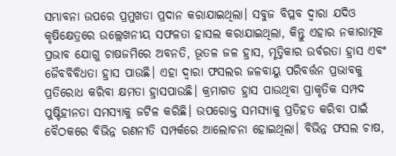ସମ୍ଭାବନା ଉପରେ ପ୍ରମୁଖତା ପ୍ରଦାନ କରାଯାଇଥିଲା। ସବୁଜ ବିପ୍ଳବ ଦ୍ୱାରା ଯଦିଓ କୃଷିକ୍ଷେତ୍ରରେ ଉଲ୍ଲେଖନୀୟ ସଫଳତା ହାସଲ କରାଯାଇଥିଲା, କିନ୍ତୁ ଏହାର ନକାରାତ୍ମକ ପ୍ରଭାବ ଯୋଗୁ ଚାଷଜମିରେ ଅବନତି, ଭୂତଳ ଜଳ ହ୍ରାସ, ମୃତ୍ତିକାର ଉର୍ବରତା ହ୍ରାସ ଏବଂ ଜୈବବିବିଧତା ହ୍ରାସ ପାଉଛି। ଏହା ଦ୍ୱାରା ଫସଲର ଜଳବାୟୁ ପରିବର୍ତ୍ତନ ପ୍ରଭାବକୁ ପ୍ରତିରୋଧ କରିବା କ୍ଷମତା ହ୍ରାସପାଉଛି। କ୍ରମାଗତ ହ୍ରାସ ପାଉଥିବା ପ୍ରାକୃତିକ ସମ୍ପଦ ପୁଷ୍ଟିହୀନତା ସମସ୍ୟାକୁ ଜଟିଳ କରିଛି। ଉପରୋକ୍ତ ସମସ୍ୟାକୁ ପ୍ରତିହତ କରିବା ପାଇଁ ବୈଠକରେ ବିଭିନ୍ନ ରଣନୀତି ସମ୍ପର୍କରେ ଆଲୋଚନା ହୋଇଥିଲା। ବିଭିନ୍ନ ଫସଲ ଚାଷ,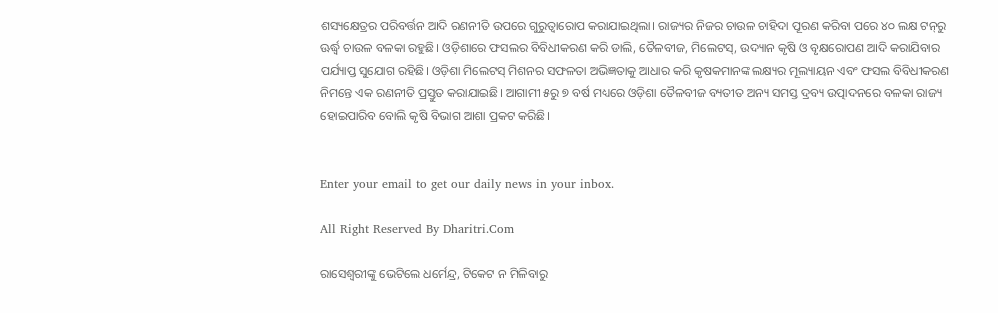ଶସ୍ୟକ୍ଷେତ୍ରର ପରିବର୍ତ୍ତନ ଆଦି ରଣନୀତି ଉପରେ ଗୁରୁତ୍ୱାରୋପ କରାଯାଇଥିଲା। ରାଜ୍ୟର ନିଜର ଚାଉଳ ଚାହିଦା ପୂରଣ କରିବା ପରେ ୪୦ ଲକ୍ଷ ଟନ୍‌ରୁ ଊର୍ଦ୍ଧ୍ୱ ଚାଉଳ ବଳକା ରହୁଛି। ଓଡ଼ିଶାରେ ଫସଲର ବିବିଧୀକରଣ କରି ଡାଲି, ତୈଳବୀଜ, ମିଲେଟସ୍‌, ଉଦ୍ୟାନ କୃଷି ଓ ବୃକ୍ଷରୋପଣ ଆଦି କରାଯିବାର ପର୍ଯ୍ୟାପ୍ତ ସୁଯୋଗ ରହିଛି। ଓଡ଼ିଶା ମିଲେଟସ୍‌ ମିଶନର ସଫଳତା ଅଭିଜ୍ଞତାକୁ ଆଧାର କରି କୃଷକମାନଙ୍କ ଲକ୍ଷ୍ୟର ମୂଲ୍ୟାୟନ ଏବଂ ଫସଲ ବିବିଧୀକରଣ ନିମନ୍ତେ ଏକ ରଣନୀତି ପ୍ରସ୍ତୁତ କରାଯାଇଛି। ଆଗାମୀ ୫ରୁ ୭ ବର୍ଷ ମଧ୍ୟରେ ଓଡ଼ିଶା ତୈଳବୀଜ ବ୍ୟତୀତ ଅନ୍ୟ ସମସ୍ତ ଦ୍ରବ୍ୟ ଉତ୍ପାଦନରେ ବଳକା ରାଜ୍ୟ ହୋଇପାରିବ ବୋଲି କୃଷି ବିଭାଗ ଆଶା ପ୍ରକଟ କରିଛି।


Enter your email to get our daily news in your inbox.

All Right Reserved By Dharitri.Com

ରାସେଶ୍ୱରୀଙ୍କୁ ଭେଟିଲେ ଧର୍ମେନ୍ଦ୍ର, ଟିକେଟ ନ ମିଳିବାରୁ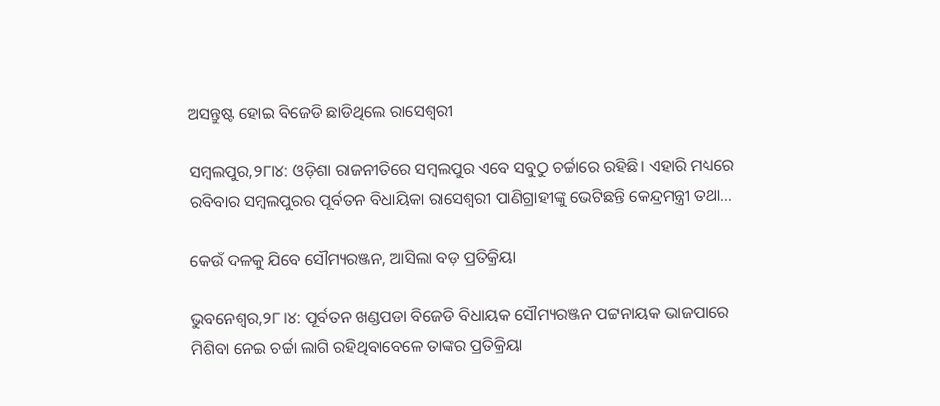ଅସନ୍ତୁଷ୍ଟ ହୋଇ ବିଜେଡି ଛାଡିଥିଲେ ରାସେଶ୍ୱରୀ

ସମ୍ବଲପୁର,୨୮ା୪: ଓଡ଼ିଶା ରାଜନୀତିରେ ସମ୍ବଲପୁର ଏବେ ସବୁଠୁ ଚର୍ଚ୍ଚାରେ ରହିଛି। ଏହାରି ମଧ୍ୟରେ ରବିବାର ସମ୍ବଲପୁରର ପୂର୍ବତନ ବିଧାୟିକା ରାସେଶ୍ୱରୀ ପାଣିଗ୍ରାହୀଙ୍କୁ ଭେଟିଛନ୍ତି କେନ୍ଦ୍ରମନ୍ତ୍ରୀ ତଥା...

କେଉଁ ଦଳକୁ ଯିବେ ସୌମ୍ୟରଞ୍ଜନ, ଆସିଲା ବଡ଼ ପ୍ରତିକ୍ରିୟା

ଭୁବନେଶ୍ୱର,୨୮।୪: ପୂର୍ବତନ ଖଣ୍ଡପଡା ବିଜେଡି ବିଧାୟକ ସୌମ୍ୟରଞ୍ଜନ ପଟ୍ଟନାୟକ ଭାଜପାରେ ମିଶିବା ନେଇ ଚର୍ଚ୍ଚା ଲାଗି ରହିଥିବାବେଳେ ତାଙ୍କର ପ୍ରତିକ୍ରିୟା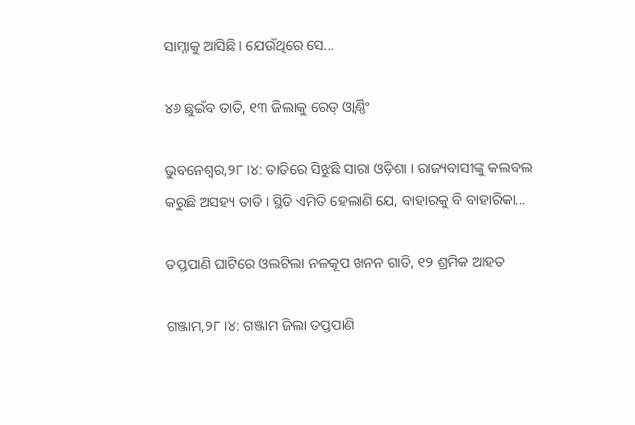ସାମ୍ନାକୁ ଆସିଛି। ଯେଉଁଥିରେ ସେ...

୪୬ ଛୁଇଁବ ତାତି, ୧୩ ଜିଲାକୁ ରେଡ୍‌ ଓ୍ବାର୍ଣ୍ଣିଂ

ଭୁବନେଶ୍ୱର,୨୮।୪: ତାତିରେ ସିଝୁଛି ସାରା ଓଡ଼ିଶା । ରାଜ୍ୟବାସୀଙ୍କୁ କଲବଲ କରୁଛି ଅସହ୍ୟ ତାତି । ସ୍ଥିତି ଏମିତି ହେଲାଣି ଯେ, ବାହାରକୁ ବି ବାହାରିକା...

ତପ୍ତପାଣି ଘାଟିରେ ଓଲଟିଲା ନଳକୂପ ଖନନ ଗାଡି, ୧୨ ଶ୍ରମିକ ଆହତ

ଗଞ୍ଜାମ,୨୮।୪: ଗଞ୍ଜାମ ଜିଲା ତପ୍ତପାଣି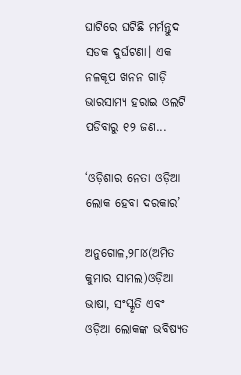ଘାଟିରେ ଘଟିଛି ମର୍ମନ୍ତୁଦ ସଡକ ଦୁର୍ଘଟଣା। ଏକ ନଳକୂପ ଖନନ ଗାଡ଼ି ଭାରସାମ୍ୟ ହରାଇ ଓଲଟି ପଡିବାରୁ ୧୨ ଜଣ...

‘ଓଡ଼ିଶାର ନେତା ଓଡ଼ିଆ ଲୋକ ହେବା ଦରକାର’

ଅନୁଗୋଳ,୨୮ା୪(ଅମିତ କୁମାର ସାମଲ)ଓଡ଼ିଆ ଭାଷା, ସଂସ୍କୃତି ଏବଂ ଓଡ଼ିଆ ଲୋକଙ୍କ ଭବିଷ୍ୟତ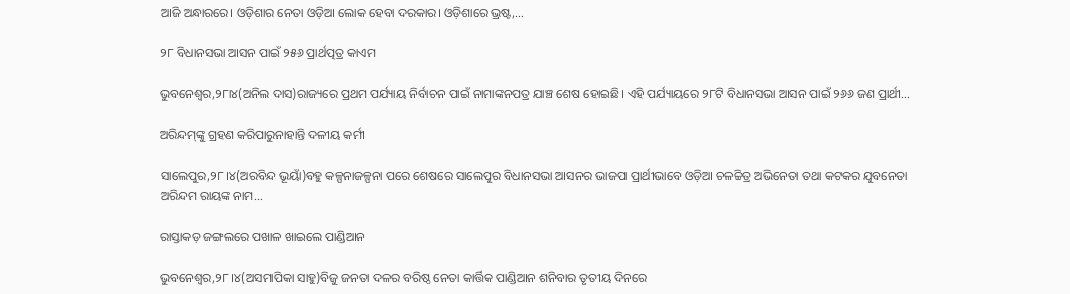ଆଜି ଅନ୍ଧାରରେ। ଓଡ଼ିଶାର ନେତା ଓଡ଼ିଆ ଲୋକ ହେବା ଦରକାର। ଓଡ଼ିଶାରେ ଭ୍ରଷ୍ଟ,...

୨୮ ବିଧାନସଭା ଆସନ ପାଇଁ ୨୫୬ ପ୍ରାର୍ଥତ୍ପତ୍ର କାଏମ

ଭୁବନେଶ୍ୱର,୨୮ା୪(ଅନିଲ ଦାସ)ରାଜ୍ୟରେ ପ୍ରଥମ ପର୍ଯ୍ୟାୟ ନିର୍ବାଚନ ପାଇଁ ନାମାଙ୍କନପତ୍ର ଯାଞ୍ଚ ଶେଷ ହୋଇଛି। ଏହି ପର୍ଯ୍ୟାୟରେ ୨୮ଟି ବିଧାନସଭା ଆସନ ପାଇଁ ୨୬୬ ଜଣ ପ୍ରାର୍ଥୀ...

ଅରିନ୍ଦମ୍‌ଙ୍କୁ ଗ୍ରହଣ କରିପାରୁନାହାନ୍ତି ଦଳୀୟ କର୍ମୀ

ସାଲେପୁର,୨୮।୪(ଅରବିନ୍ଦ ଭୂୟାଁ)ବହୁ କଳ୍ପନାଜଳ୍ପନା ପରେ ଶେଷରେ ସାଲେପୁର ବିଧାନସଭା ଆସନର ଭାଜପା ପ୍ରାର୍ଥୀଭାବେ ଓଡ଼ିଆ ଚଳଚ୍ଚିତ୍ର ଅଭିନେତା ତଥା କଟକର ଯୁବନେତା ଅରିନ୍ଦମ ରାୟଙ୍କ ନାମ...

ରାସ୍ତାକଡ଼ ଜଙ୍ଗଲରେ ପଖାଳ ଖାଇଲେ ପାଣ୍ଡିଆନ

ଭୁବନେଶ୍ୱର,୨୮।୪(ଅସମାପିକା ସାହୁ)ବିଜୁ ଜନତା ଦଳର ବରିଷ୍ଠ ନେତା କାର୍ତ୍ତିକ ପାଣ୍ଡିଆନ ଶନିବାର ତୃତୀୟ ଦିନରେ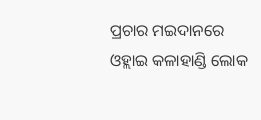ପ୍ରଚାର ମଇଦାନରେ ଓହ୍ଲାଇ କଳାହାଣ୍ଡି ଲୋକ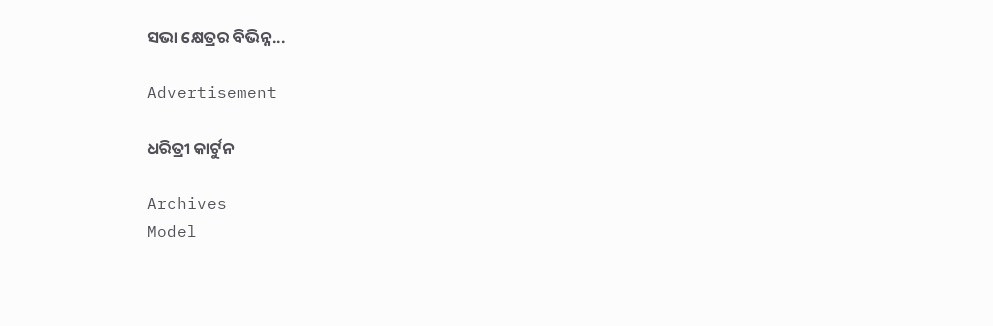ସଭା କ୍ଷେତ୍ରର ବିଭିନ୍ନ...

Advertisement

ଧରିତ୍ରୀ କାର୍ଟୁନ

Archives
Model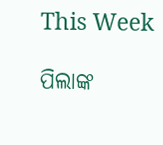This Week

ପିଲାଙ୍କ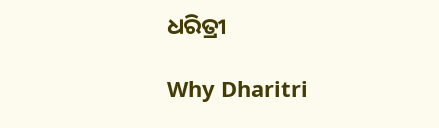ଧରିତ୍ରୀ

Why Dharitri